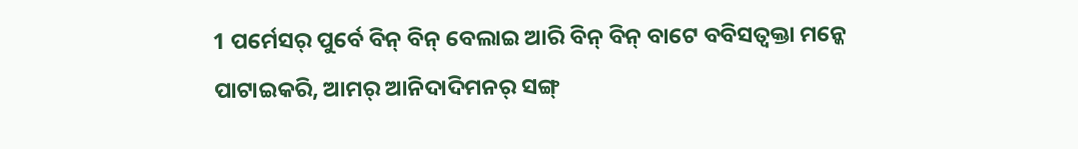1 ପର୍ମେସର୍ ପୁର୍ବେ ବିନ୍ ବିନ୍ ବେଲାଇ ଆରି ବିନ୍ ବିନ୍ ବାଟେ ବବିସତ୍ବକ୍ତା ମନ୍କେ ପାଟାଇକରି, ଆମର୍ ଆନିଦାଦିମନର୍ ସଙ୍ଗ୍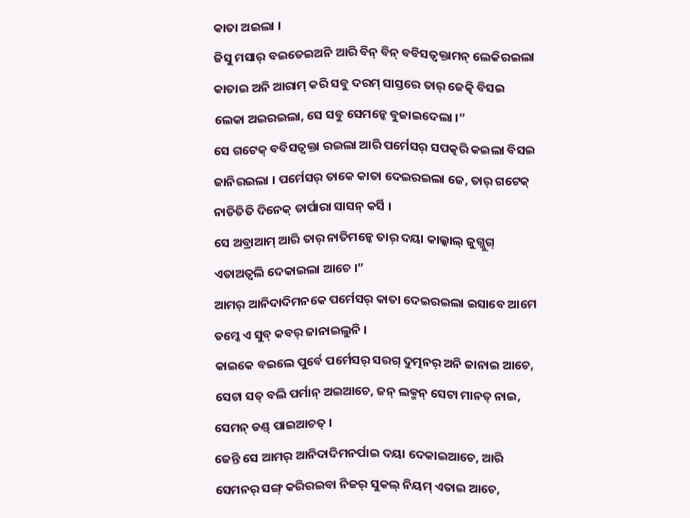କାତା ଅଇଲା ।
ଜିସୁ ମସାର୍ ବଇତେଇଅନି ଆରି ବିନ୍ ବିନ୍ ବବିସତ୍ବକ୍ତାମନ୍ ଲେକିରଇଲା କାତାଇ ଅନି ଆରାମ୍ କରି ସବୁ ଦରମ୍ ସାସ୍ତରେ ତାର୍ ଜେତ୍କି ବିସଇ ଲେକା ଅଇରଇଲା, ସେ ସବୁ ସେମନ୍କେ ବୁଜାଇଦେଲା ।”
ସେ ଗଟେକ୍ ବବିସତ୍ବକ୍ତା ରଇଲା ଆରି ପର୍ମେସର୍ ସପତ୍କରି କଇଲା ବିସଇ ଜାନିରଇଲା । ପର୍ମେସର୍ ତାକେ କାତା ଦେଇରଇଲା ଜେ, ତାର୍ ଗଟେକ୍ ନାତିତିତି ଦିନେକ୍ ତାର୍ପାରା ସାସନ୍ କର୍ସି ।
ସେ ଅବ୍ରାଆମ୍ ଆରି ତାର୍ ନାତିମନ୍କେ ତାର୍ ଦୟା କାଲ୍କାଲ୍ ଜୁଗ୍ଜୁଗ୍ ଏତାଅତ୍ବଲି ଦେକାଇଲା ଆଚେ ।”
ଆମର୍ ଆନିଦାଦିମନକେ ପର୍ମେସର୍ କାତା ଦେଇରଇଲା ଇସାବେ ଆମେ ତମ୍କେ ଏ ସୁବ୍ କବର୍ ଜାନାଇଲୁନି ।
କାଇକେ ବଇଲେ ପୁର୍ବେ ପର୍ମେସର୍ ସରଗ୍ ଦୁତ୍ମନର୍ ଅନି ଜାନାଇ ଆଚେ, ସେଟା ସତ୍ ବଲି ପର୍ମାନ୍ ଅଇଆଚେ, ଜନ୍ ଲକ୍ମନ୍ ସେଟା ମାନତ୍ ନାଇ, ସେମନ୍ ଡଣ୍ଡ୍ ପାଇଆଚତ୍ ।
ଜେନ୍ତି ସେ ଆମର୍ ଆନିଦାଦିମନର୍ପାଇ ଦୟା ଦେକାଇଆଚେ, ଆରି ସେମନର୍ ସଙ୍ଗ୍ କରିରଇବା ନିଜର୍ ସୁକଲ୍ ନିୟମ୍ ଏତାଇ ଆଚେ,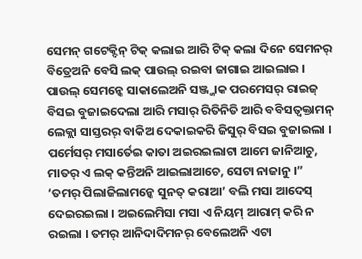ସେମନ୍ ଗଟେକ୍ଦିନ୍ ଟିକ୍ କଲାଇ ଆରି ଟିକ୍ କଲା ଦିନେ ସେମନର୍ ବିତ୍ରେଅନି ବେସି ଲକ୍ ପାଉଲ୍ ରଇବା ଜାଗାଇ ଆଇଲାଇ । ପାଉଲ୍ ସେମନ୍କେ ସାକାଲେଅନି ସଞ୍ଜ୍ଜାକ ପରମେସର୍ ରାଇଜ୍ ବିସଇ ବୁଜାଇଦେଲା ଆରି ମସାର୍ ରିତିନିତି ଆରି ବବିସତ୍ବକ୍ତାମନ୍ ଲେକ୍ଲା ସାସ୍ତରର୍ ବାକିଅ ଦେକାଇକରି ଜିସୁର୍ ବିସଇ ବୁଜାଇଲା ।
ପର୍ମେସର୍ ମସାର୍ତେଇ କାତା ଅଇରଇଲାଟା ଆମେ ଜାନିଆଚୁ, ମାତର୍ ଏ ଲକ୍ କନ୍ତିଅନି ଆଇଲାଆଚେ, ସେଟା ନାଜାନୁ ।”
‘ତମର୍ ପିଲାଜିଲାମନ୍କେ ସୁନତ୍ କରାଆ’ ବଲି ମସା ଆଦେସ୍ ଦେଇରଇଲା । ଅଇଲେମିସା ମସା ଏ ନିୟମ୍ ଆରାମ୍ କରି ନ ରଇଲା । ତମର୍ ଆନିଦାଦିମନର୍ ବେଲେଅନି ଏଟା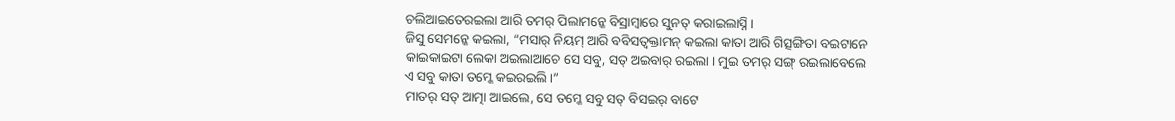ଚଲିଆଇତେରଇଲା ଆରି ତମର୍ ପିଲାମନ୍କେ ବିସ୍ରାମ୍ବାରେ ସୁନତ୍ କରାଇଲାସ୍ନି ।
ଜିସୁ ସେମନ୍କେ କଇଲା, “ମସାର୍ ନିୟମ୍ ଆରି ବବିସତ୍ବକ୍ତାମନ୍ କଇଲା କାତା ଆରି ଗିତ୍ସଙ୍ଗିତା ବଇଟାନେ କାଇକାଇଟା ଲେକା ଅଇଲାଆଚେ ସେ ସବୁ, ସତ୍ ଅଇବାର୍ ରଇଲା । ମୁଇ ତମର୍ ସଙ୍ଗ୍ ରଇଲାବେଲେ ଏ ସବୁ କାତା ତମ୍କେ କଇରଇଲି ।”
ମାତର୍ ସତ୍ ଆତ୍ମା ଆଇଲେ, ସେ ତମ୍କେ ସବୁ ସତ୍ ବିସଇର୍ ବାଟେ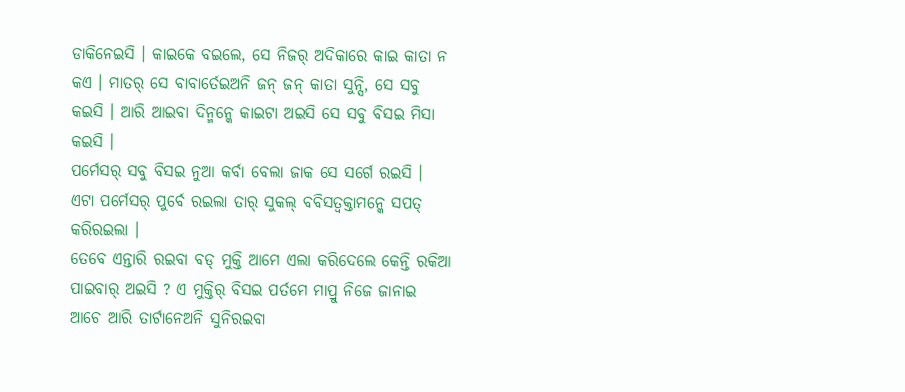ଡାକିନେଇସି । କାଇକେ ବଇଲେ, ସେ ନିଜର୍ ଅଦିକାରେ କାଇ କାତା ନ କଏ । ମାତର୍ ସେ ବାବାର୍ତେଇଅନି ଜନ୍ ଜନ୍ କାତା ସୁନ୍ସି, ସେ ସବୁ କଇସି । ଆରି ଆଇବା ଦିନ୍ମନ୍କେ କାଇଟା ଅଇସି ସେ ସବୁ ବିସଇ ମିସା କଇସି ।
ପର୍ମେସର୍ ସବୁ ବିସଇ ନୁଆ କର୍ବା ବେଲା ଜାକ ସେ ସର୍ଗେ ରଇସି । ଏଟା ପର୍ମେସର୍ ପୁର୍ବେ ରଇଲା ତାର୍ ସୁକଲ୍ ବବିସତ୍ବକ୍ତାମନ୍କେ ସପତ୍ କରିରଇଲା ।
ତେବେ ଏନ୍ତାରି ରଇବା ବଡ୍ ମୁକ୍ତି ଆମେ ଏଲା କରିଦେଲେ କେନ୍ତି ରକିଆ ପାଇବାର୍ ଅଇସି ? ଏ ମୁକ୍ତିର୍ ବିସଇ ପର୍ତମେ ମାପ୍ରୁ ନିଜେ ଜାନାଇ ଆଚେ ଆରି ତାର୍ଟାନେଅନି ସୁନିରଇବା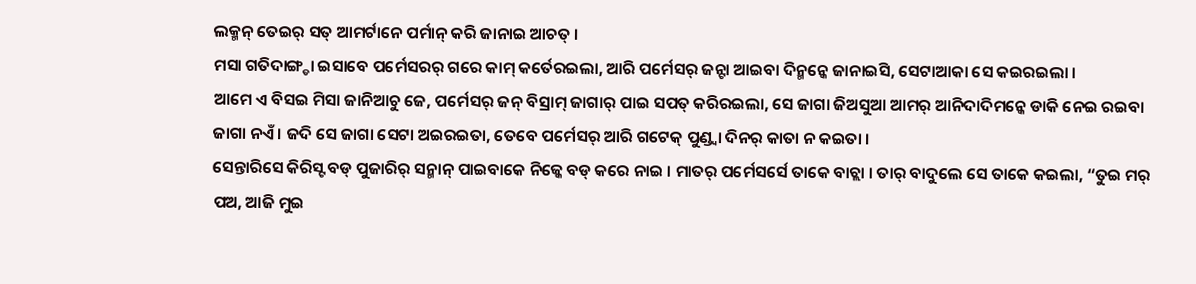ଲକ୍ମନ୍ ତେଇର୍ ସତ୍ ଆମର୍ଟାନେ ପର୍ମାନ୍ କରି ଜାନାଇ ଆଚତ୍ ।
ମସା ଗତିଦାଙ୍ଗ୍ଡା ଇସାବେ ପର୍ମେସରର୍ ଗରେ କାମ୍ କର୍ତେରଇଲା, ଆରି ପର୍ମେସର୍ ଜନ୍ଟା ଆଇବା ଦିନ୍ମନ୍କେ ଜାନାଇସି, ସେଟାଆକା ସେ କଇରଇଲା ।
ଆମେ ଏ ବିସଇ ମିସା ଜାନିଆଚୁ ଜେ, ପର୍ମେସର୍ ଜନ୍ ବିସ୍ରାମ୍ ଜାଗାର୍ ପାଇ ସପତ୍ କରିରଇଲା, ସେ ଜାଗା ଜିଅସୁଆ ଆମର୍ ଆନିଦାଦିମନ୍କେ ଡାକି ନେଇ ରଇବା ଜାଗା ନଏଁ । ଜଦି ସେ ଜାଗା ସେଟା ଅଇରଇତା, ତେବେ ପର୍ମେସର୍ ଆରି ଗଟେକ୍ ପୁଣ୍ଡ୍ବା ଦିନର୍ କାତା ନ କଇତା ।
ସେନ୍ତାରିସେ କିରିସ୍ଟ ବଡ୍ ପୁଜାରିର୍ ସନ୍ମାନ୍ ପାଇବାକେ ନିଜ୍କେ ବଡ୍ କରେ ନାଇ । ମାତର୍ ପର୍ମେସର୍ସେ ତାକେ ବାଚ୍ଲା । ତାର୍ ବାଦୁଲେ ସେ ତାକେ କଇଲା, “ତୁଇ ମର୍ ପଅ, ଆଜି ମୁଇ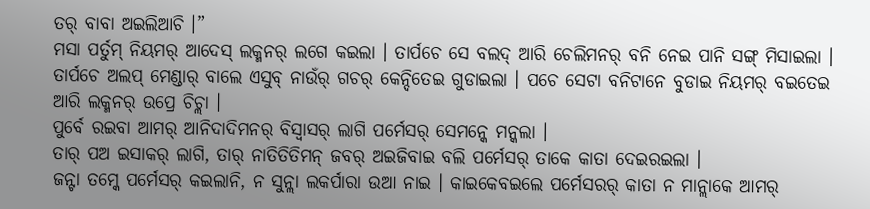ତର୍ ବାବା ଅଇଲିଆଚି ।”
ମସା ପର୍ତୁମ୍ ନିୟମର୍ ଆଦେସ୍ ଲକ୍ମନର୍ ଲଗେ କଇଲା । ତାର୍ପଚେ ସେ ବଲଦ୍ ଆରି ଚେଲିମନର୍ ବନି ନେଇ ପାନି ସଙ୍ଗ୍ ମିସାଇଲା । ତାର୍ପଚେ ଅଲପ୍ ମେଣ୍ଡାର୍ ବାଲେ ଏସୁବ୍ ନାଉଁର୍ ଗଚର୍ କେନ୍ଦିତେଇ ଗୁଡାଇଲା । ପଚେ ସେଟା ବନିଟାନେ ବୁଡାଇ ନିୟମର୍ ବଇତେଇ ଆରି ଲକ୍ମନର୍ ଉପ୍ରେ ଚିଚ୍ଲା ।
ପୁର୍ବେ ରଇବା ଆମର୍ ଆନିଦାଦିମନର୍ ବିସ୍ବାସର୍ ଲାଗି ପର୍ମେସର୍ ସେମନ୍କେ ମନ୍କଲା ।
ତାର୍ ପଅ ଇସାକର୍ ଲାଗି, ତାର୍ ନାତିତିତିମନ୍ ଜବର୍ ଅଇଜିବାଇ ବଲି ପର୍ମେସର୍ ତାକେ କାତା ଦେଇରଇଲା ।
ଜନ୍ଟା ତମ୍କେ ପର୍ମେସର୍ କଇଲାନି, ନ ସୁନ୍ଲା ଲକର୍ପାରା ଉଆ ନାଇ । କାଇକେବଇଲେ ପର୍ମେସରର୍ କାତା ନ ମାନ୍ଲାକେ ଆମର୍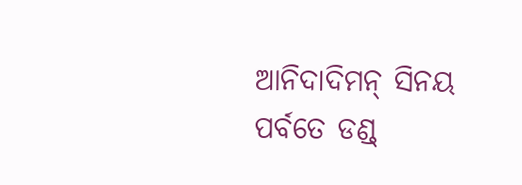ଆନିଦାଦିମନ୍ ସିନୟ ପର୍ବତେ ଡଣ୍ଡ୍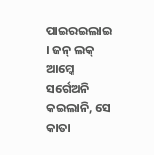ପାଇରଇଲାଇ । ଜନ୍ ଲକ୍ ଆମ୍କେ ସର୍ଗେଅନି କଇଲାନି, ସେ କାତା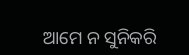ଆମେ ନ ସୁନିକରି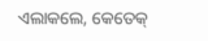ଏଲାକଲେ, କେତେକ୍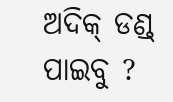ଅଦିକ୍ ଡଣ୍ଡ୍ ପାଇବୁ ?